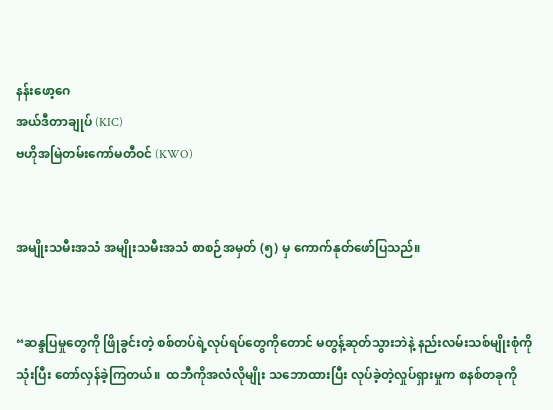နန်းဖော့‌ဂေ
အယ်ဒီတာချုပ် (KIC)
ဗဟိုအမြဲတမ်းကော်မတီဝင် (KWO)


အမျိုးသမီးအသံ အမျိုးသမီးအသံ စာစဉ်အမှတ် (၅) မှ ကောက်နုတ်ဖော်ပြသည်။


“ဆန္ဒပြမှုတွေကို ဖြိုခွင်းတဲ့ စစ်တပ်ရဲ့လုပ်ရပ်တွေကိုတောင် မတွန့်ဆုတ်သွားဘဲနဲ့ နည်းလမ်းသစ်မျိုးစုံကို သုံးပြီး တော်လှန်ခဲ့ကြတယ်။  ထဘီကိုအလံလိုမျိုး သဘောထားပြီး လုပ်ခဲ့တဲ့လှုပ်ရှားမှုက စနစ်တခုကို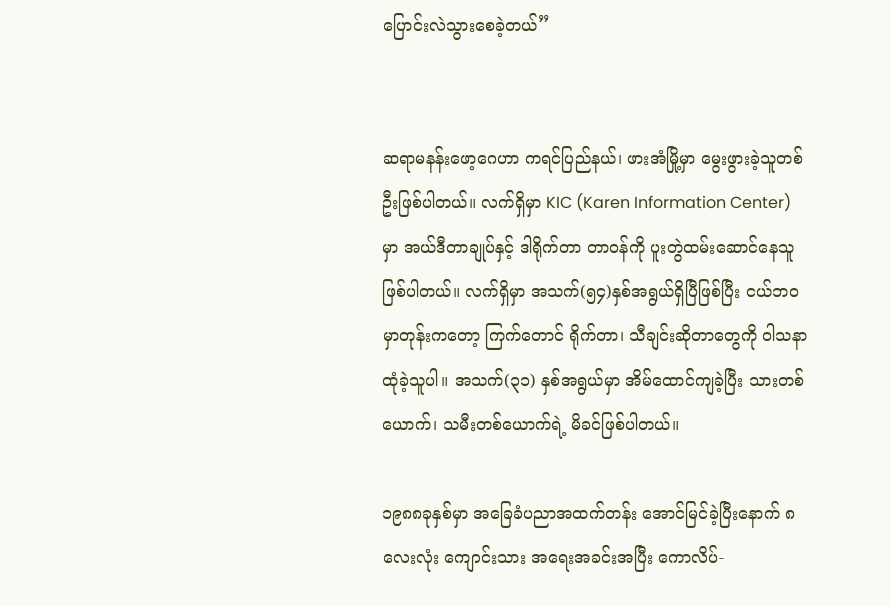ပြောင်းလဲသွားစေခဲ့တယ်”


ဆရာမနန်းဖော့ဂေဟာ ကရင်ပြည်နယ်၊ ဖားအံမြို့မှာ မွေးဖွားခဲ့သူတစ်ဦးဖြစ်ပါတယ်။ လက်ရှိမှာ KIC (Karen Information Center) မှာ အယ်ဒီတာချုပ်နှင့် ဒါရိုက်တာ တာဝန်ကို ပူးတွဲထမ်းဆောင်နေသူ ဖြစ်ပါတယ်။ လက်ရှိမှာ အသက်(၅၄)နှစ်အရွယ်ရှိပြီဖြစ်ပြီး ငယ်ဘဝမှာတုန်းကတော့ ကြက်တောင် ရိုက်တာ၊ သီချင်းဆိုတာတွေကို ဝါသနာထုံခဲ့သူပါ။ အသက်(၃၁) နှစ်အရွယ်မှာ အိမ်ထောင်ကျခဲ့ပြီး သားတစ်ယောက်၊ သမီးတစ်ယောက်ရဲ့ မိခင်ဖြစ်ပါတယ်။

၁၉၈၈ခုနှစ်မှာ အခြေခံပညာအထက်တန်း အောင်မြင်ခဲ့ပြီးနောက် ၈လေးလုံး ကျောင်းသား အရေးအခင်းအပြီး ကောလိပ်-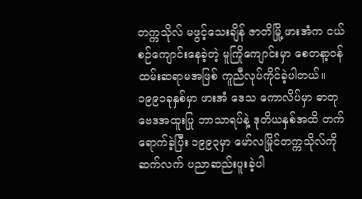တက္ကသိုလ် မဖွင့်သေးချိန် ဇာတိမြို့ ဖားအံက ငယ်စဉ်ကျောင်းနေခဲ့တဲ့ မူကြိုကျောင်းမှာ စေတနာ့ဝန်ထမ်းဆရာမအဖြစ် ကူညီလုပ်ကိုင်ခဲ့ပါတယ်။ ၁၉၉၁ခုနှစ်မှာ ဖားအံ ဒေသ ကောလိပ်မှာ ဓာတုဗေဒအထူးပြု ဘာသာရပ်နဲ့ ဒုတိယနှစ်အထိ တက်ရောက်ခဲ့ပြီး ၁၉၉၃မှာ မော်လမြိုင်တက္ကသိုလ်ကို ဆက်လက် ပညာဆည်းပူးခဲ့ပါ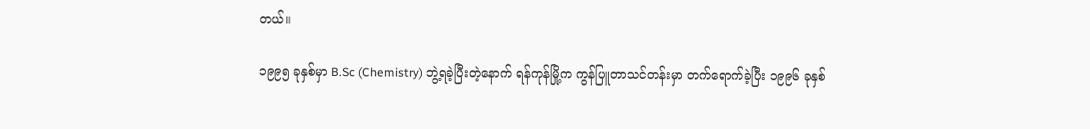တယ်။

၁၉၉၅ ခုနှစ်မှာ B.Sc (Chemistry) ဘွဲ့ရခဲ့ပြီးတဲ့နောက် ရန်ကုန်မြို့က ကွန်ပြူတာသင်တန်းမှာ တက်ရောက်ခဲ့ပြီး ၁၉၉၆ ခုနှစ်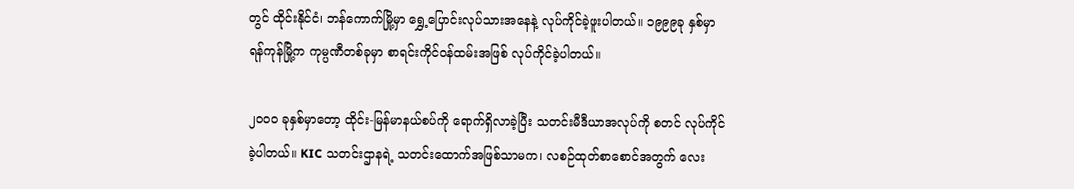တွင် ထိုင်းနိုင်ငံ၊ ဘန်ကောက်မြို့မှာ‌ ရွှေ့ပြောင်းလုပ်သားအနေနဲ့ လုပ်ကိုင်ခဲ့ဖူးပါတယ်။ ၁၉၉၉ခု နှစ်မှာ ရန်ကုန်မြို့က ကုမ္ပဏီတစ်ခုမှာ စာရင်းကိုင်ဝန်ထမ်းအဖြစ် လုပ်ကိုင်ခဲ့ပါတယ်။

၂၀၀၀ ခုနှစ်မှာတော့ ထိုင်း-မြန်မာနယ်စပ်ကို ရောက်ရှိလာခဲ့ပြီး သတင်းမီဒီယာအလုပ်ကို စတင် လုပ်ကိုင်ခဲ့ပါတယ်။ KIC သတင်းဌာနရဲ့ သတင်းထောက်အဖြစ်သာမက၊ လစဉ်ထုတ်စာစောင်အတွက် လေး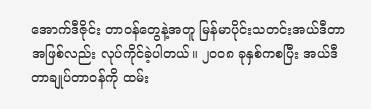အောက်ဒီဇိုင်း တာဝန်တွေနဲ့အတူ မြန်မာပိုင်းသတင်းအယ်ဒီတာအဖြစ်လည်း လုပ်ကိုင်ခဲ့ပါတယ်။ ၂၀၀၈ ခုနှစ်ကစပြီး အယ်ဒီတာချုပ်တာဝန်ကို ထမ်း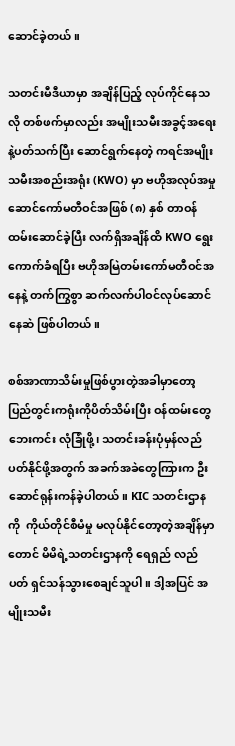ဆောင်ခဲ့တယ်။

သတင်းမီဒီယာမှာ အချိန်ပြည့် လုပ်ကိုင်နေသလို တစ်ဖက်မှာလည်း အမျိုးသမီးအခွင့်အရေးနဲ့ပတ်သက်ပြီး ဆောင်ရွက်နေတဲ့ ကရင်အမျိုးသမီးအစည်းအရုံး (KWO) မှာ ဗဟိုအလုပ်အမှုဆောင်ကော်မတီဝင်အဖြစ် (၈) နှစ် တာဝန် ထမ်းဆောင်ခဲ့ပြီး လက်ရှိအချိန်ထိ KWO ရွေးကောက်ခံရပြီး ဗဟိုအမြဲတမ်းကော်မတီဝင်အနေနဲ့ တက်ကြွစွာ ဆက်လက်ပါဝင်လုပ်ဆောင်နေဆဲ ဖြစ်ပါတယ်။

စစ်အာဏာသိမ်းမှုဖြစ်ပွားတဲ့အခါမှာတော့ ပြည်တွင်းကရုံးကိုပိတ်သိမ်းပြီး ဝန်ထမ်းတွေ ဘေးကင်း လုံခြုံဖို့၊ သတင်းခန်းပုံမှန်လည်ပတ်နိုင်ဖို့အတွက် အခက်အခဲတွေကြားက ဦးဆောင်ရုန်းကန်ခဲ့ပါတယ်။ KIC သတင်းဌာနကို  ကိုယ်တိုင်စီမံမှု မလုပ်နိုင်တော့တဲ့အချိန်မှာတောင် မိမိရဲ့သတင်းဌာနကို ရေရှည် လည်ပတ် ရှင်သန်သွားစေချင်သူပါ။ ဒါ့အပြင် အမျိုးသမီး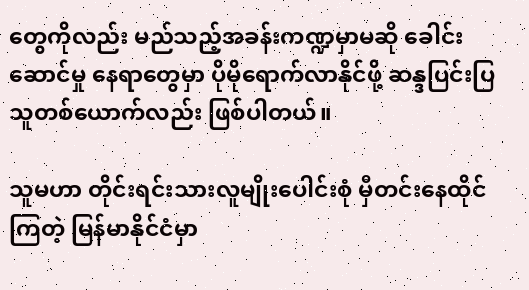တွေကိုလည်း မည်သည့်အခန်းကဏ္ဍမှာမဆို ခေါင်းဆောင်မှု နေရာတွေမှာ ပိုမိုရောက်လာနိုင်ဖို့ ဆန္ဒပြင်းပြသူတစ်ယောက်လည်း ဖြစ်ပါတယ်။

သူမဟာ တိုင်းရင်းသားလူမျိုးပေါင်းစုံ မှီတင်းနေထိုင်ကြတဲ့ မြန်မာနိုင်ငံမှာ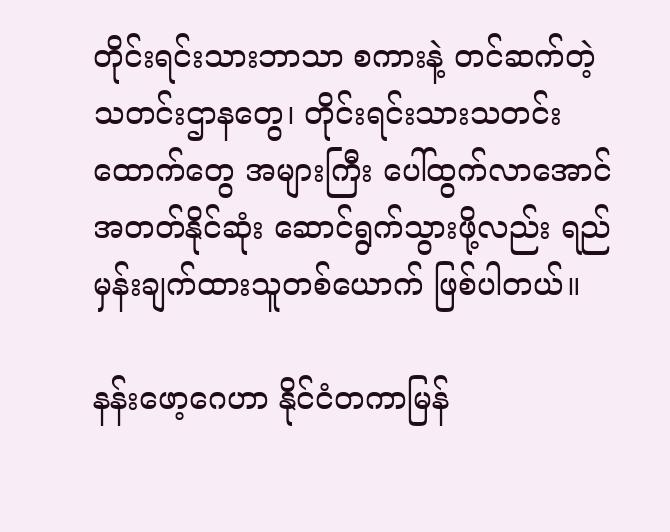တိုင်းရင်းသားဘာသာ စကားနဲ့ တင်ဆက်တဲ့ သတင်းဌာနတွေ၊ တိုင်းရင်းသားသတင်းထောက်တွေ အများကြီး ပေါ်ထွက်လာအောင် အတတ်နိုင်ဆုံး ဆောင်ရွက်သွားဖို့လည်း ရည်မှန်းချက်ထားသူတစ်ယောက် ဖြစ်ပါတယ်။

နန်းဖော့ဂေဟာ နိုင်ငံတကာမြန်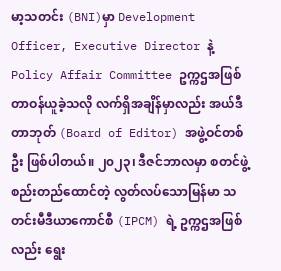မာ့သတင်း (BNI)မှာ Development Officer, Executive Director နဲ့ Policy Affair Committee ဥက္ကဌအဖြစ် တာဝန်ယူခဲ့သလို လက်ရှိအချိန်မှာလည်း အယ်ဒီတာဘုတ် (Board of Editor) အဖွဲ့ဝင်တစ်ဦး ဖြစ်ပါတယ်။ ၂၀၂၃၊ ဒီဇင်ဘာလမှာ စတင်ဖွဲ့စည်းတည်ထောင်တဲ့ လွတ်လပ်သောမြန်မာ သတင်းမီဒီယာကောင်စီ (IPCM) ရဲ့ ဥက္ကဌအဖြစ်လည်း ရွေး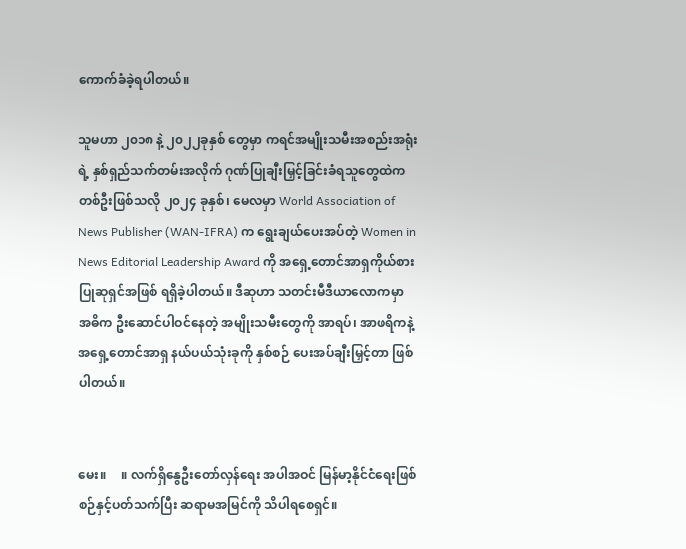ကောက်ခံခဲ့ရပါတယ်။

သူမဟာ ၂၀၁၈ နဲ့ ၂၀၂၂ခုနှစ် တွေမှာ ကရင်အမျိုးသမီးအစည်းအရုံးရဲ့ နှစ်ရှည်သက်တမ်းအလိုက် ဂုဏ်ပြုချီးမြှင့်ခြင်းခံရသူတွေထဲက တစ်ဦးဖြစ်သလို ၂၀၂၄ ခုနှစ်၊ မေလမှာ World Association of News Publisher (WAN-IFRA) က ရွေးချယ်ပေးအပ်တဲ့ Women in News Editorial Leadership Award ကို အရှေ့တောင်အာရှကိုယ်စားပြုဆုရှင်အဖြစ် ရရှိခဲ့ပါတယ်။ ဒီဆုဟာ သတင်းမီဒီယာလောကမှာ အဓိက ဦးဆောင်ပါဝင်နေတဲ့ အမျိုးသမီးတွေကို အာရပ်၊ အာဖရိကနဲ့ အရှေ့တောင်အာရှ နယ်ပယ်သုံးခုကို နှစ်စဉ် ပေးအပ်ချီးမြှင့်တာ ဖြစ်ပါတယ်။


မေး။     ။ လက်ရှိနွေဦးတော်လှန်ရေး အပါအဝင် မြန်မာ့နိုင်ငံရေးဖြစ်စဉ်နှင့်ပတ်သက်ပြီး ဆရာမအမြင်ကို သိပါရစေရှင်။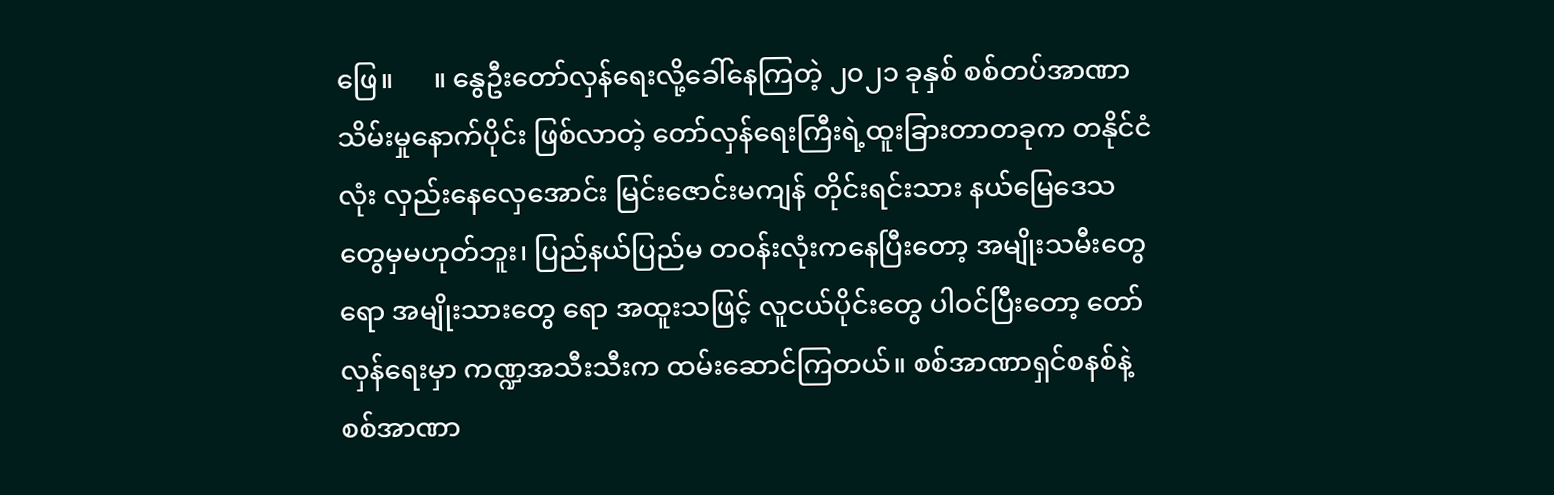ဖြေ။      ။ နွေဦးတော်လှန်ရေးလို့ခေါ်နေကြတဲ့ ၂၀၂၁ ခုနှစ် စစ်တပ်အာဏာသိမ်းမှုနောက်ပိုင်း ဖြစ်လာတဲ့ တော်လှန်ရေးကြီးရဲ့ထူးခြားတာတခုက တနိုင်ငံလုံး လှည်းနေလှေအောင်း မြင်းဇောင်းမကျန် တိုင်းရင်းသား နယ်မြေဒေသတွေမှမဟုတ်ဘူး၊ ပြည်နယ်ပြည်မ တဝန်းလုံးကနေပြီးတော့ အမျိုးသမီးတွေရော အမျိုးသားတွေ ရော အထူးသဖြင့် လူငယ်ပိုင်းတွေ ပါဝင်ပြီးတော့ တော်လှန်ရေးမှာ ကဏ္ဍအသီးသီးက ထမ်းဆောင်ကြတယ်။ စစ်အာဏာရှင်စနစ်နဲ့ စစ်အာဏာ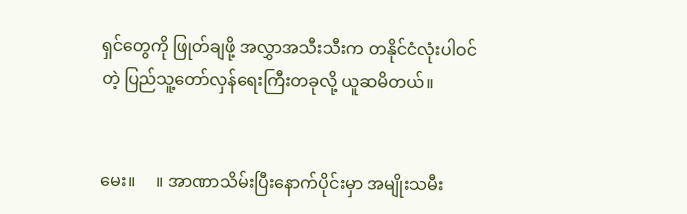ရှင်တွေကို ဖြုတ်ချဖို့ အလွှာအသီးသီးက တနိုင်ငံလုံးပါဝင်တဲ့ ပြည်သူ့တော်လှန်ရေးကြီးတခုလို့ ယူဆမိတယ်။


မေး။     ။ အာဏာသိမ်းပြီး‌နောက်ပိုင်းမှာ အမျိုးသမီး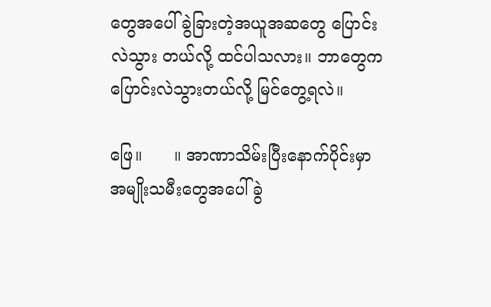တွေအပေါ် ခွဲခြားတဲ့အယူအဆတွေ ပြောင်းလဲသွား တယ်လို့ ထင်ပါသလား။ ဘာတွေက ပြောင်းလဲသွားတယ်လို့ မြင်တွေ့ရလဲ။

ဖြေ။      ။ အာဏာသိမ်းပြီးနောက်ပိုင်းမှာ အမျိုးသမီးတွေအပေါ် ခွဲ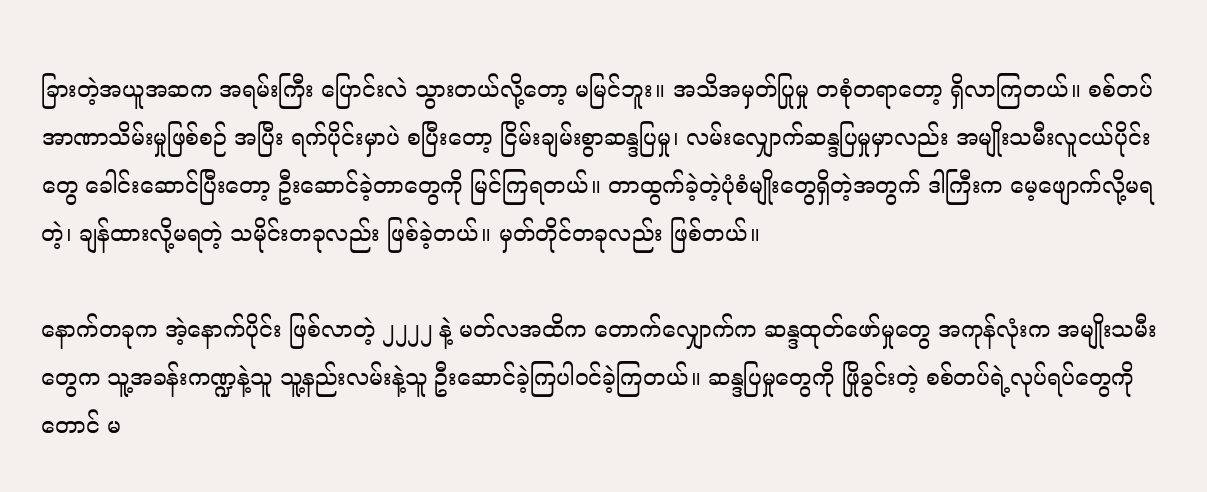ခြားတဲ့အယူအဆက အရမ်းကြီး ပြောင်းလဲ သွားတယ်လို့တော့ မမြင်ဘူး။ အသိအမှတ်ပြုမှု တစုံတရာတော့ ရှိလာကြတယ်။ စစ်တပ်အာဏာသိမ်းမှုဖြစ်စဉ် အပြီး ရက်ပိုင်းမှာပဲ စပြီးတော့ ငြိမ်းချမ်းစွာဆန္ဒပြမှု၊ လမ်းလျှောက်ဆန္ဒပြမှုမှာလည်း အမျိုးသမီးလူငယ်ပိုင်းတွေ ခေါင်းဆောင်ပြီးတော့ ဦးဆောင်ခဲ့တာတွေကို မြင်ကြရတယ်။ တာထွက်ခဲ့တဲ့ပုံစံမျိုးတွေရှိတဲ့အတွက် ဒါကြီးက မေ့ဖျောက်လို့မရတဲ့၊ ချန်ထားလို့မရတဲ့ သမိုင်းတခုလည်း ဖြစ်ခဲ့တယ်။ မှတ်တိုင်တခုလည်း ဖြစ်တယ်။

နောက်တခုက အဲ့နောက်ပိုင်း ဖြစ်လာတဲ့ ၂၂၂၂ နဲ့ မတ်လအထိက တောက်လျှောက်က ဆန္ဒထုတ်ဖော်မှုတွေ အကုန်လုံးက အမျိုးသမီးတွေက သူ့အခန်းကဏ္ဍနဲ့သူ သူ့နည်းလမ်းနဲ့သူ ဦးဆောင်ခဲ့ကြပါဝင်ခဲ့ကြတယ်။ ဆန္ဒပြမှုတွေကို ဖြိုခွင်းတဲ့ စစ်တပ်ရဲ့လုပ်ရပ်တွေကိုတောင် မ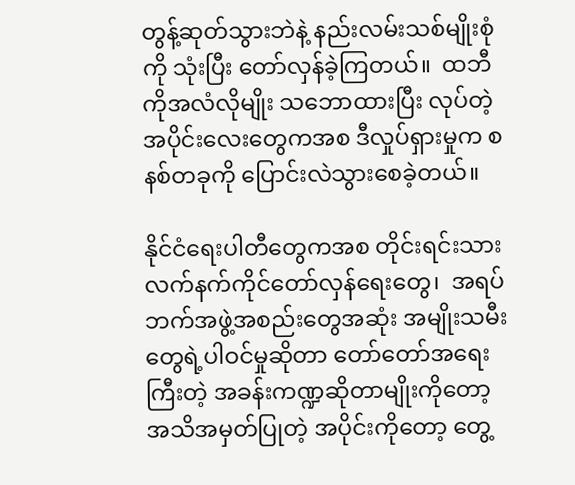တွန့်ဆုတ်သွားဘဲနဲ့ နည်းလမ်းသစ်မျိုးစုံကို သုံးပြီး တော်လှန်ခဲ့ကြတယ်။  ထဘီကိုအလံလိုမျိုး သဘောထားပြီး လုပ်တဲ့အပိုင်းလေးတွေကအစ ဒီလှုပ်ရှားမှုက စနစ်တခုကို ပြောင်းလဲသွားစေခဲ့တယ်။

နိုင်ငံရေးပါတီတွေကအစ တိုင်းရင်းသားလက်နက်ကိုင်တော်လှန်ရေးတွေ၊  အရပ်ဘက်အဖွဲ့အစည်းတွေအဆုံး အမျိုးသမီးတွေရဲ့ပါဝင်မှုဆိုတာ တော်တော်အရေးကြီးတဲ့ အခန်းကဏ္ဍဆိုတာမျိုးကိုတော့ အသိအမှတ်ပြုတဲ့ အပိုင်းကိုတော့ တွေ့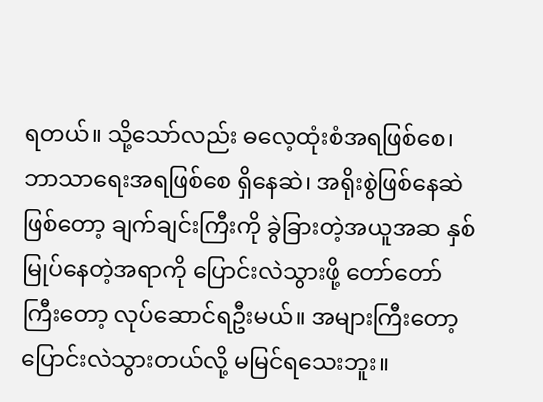ရတယ်။ သို့သော်လည်း ဓလေ့ထုံးစံအရဖြစ်စေ၊ ဘာသာရေးအရဖြစ်စေ ရှိနေဆဲ၊ အရိုးစွဲဖြစ်နေဆဲဖြစ်တော့ ချက်ချင်းကြီးကို ခွဲခြားတဲ့အယူအဆ နှစ်မြုပ်နေတဲ့အရာကို ပြောင်းလဲသွားဖို့ တော်တော်ကြီးတော့ လုပ်ဆောင်ရဦးမယ်။ အများကြီးတော့ ပြောင်းလဲသွားတယ်လို့ မမြင်ရသေးဘူး။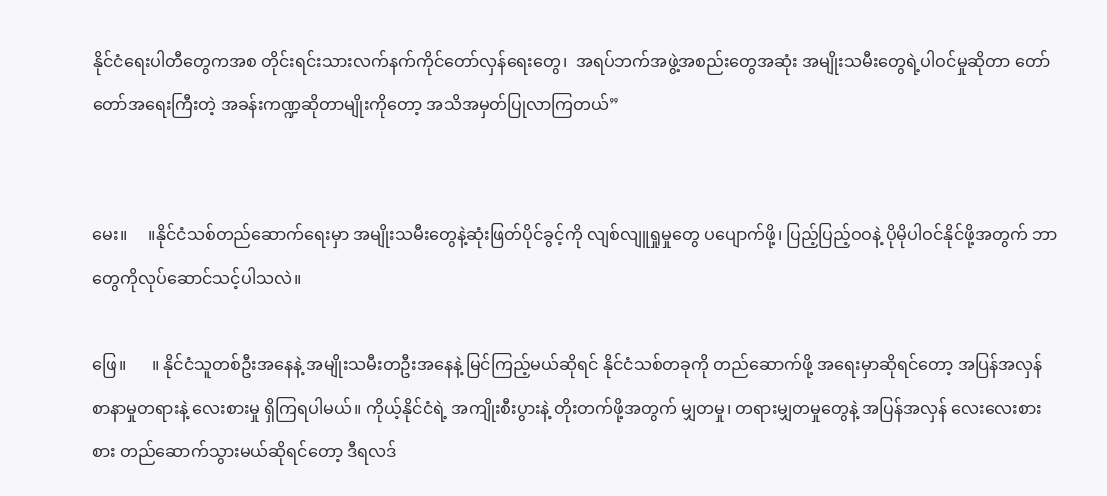နိုင်ငံရေးပါတီတွေကအစ တိုင်းရင်းသားလက်နက်ကိုင်တော်လှန်ရေးတွေ၊  အရပ်ဘက်အဖွဲ့အစည်းတွေအဆုံး အမျိုးသမီးတွေရဲ့ပါဝင်မှုဆိုတာ တော်တော်အရေးကြီးတဲ့ အခန်းကဏ္ဍဆိုတာမျိုးကိုတော့ အသိအမှတ်ပြုလာကြတယ်”


မေး။     ။နိုင်ငံသစ်တည်ဆောက်ရေးမှာ အမျိုးသမီးတွေနဲ့ဆုံးဖြတ်ပိုင်ခွင့်ကို လျစ်လျူရှုမှုတွေ ပပျောက်ဖို့၊ ပြည့်ပြည့်ဝဝနဲ့ ပိုမိုပါဝင်နိုင်ဖို့အတွက် ဘာတွေကိုလုပ်ဆောင်သင့်ပါသလဲ။

ဖြေ။      ။ နိုင်ငံသူတစ်ဦးအနေနဲ့ အမျိုးသမီးတဦးအနေနဲ့ မြင်ကြည့်မယ်ဆိုရင် နိုင်ငံသစ်တခုကို တည်‌ဆောက်ဖို့ အရေးမှာဆိုရင်တော့ အပြန်အလှန် စာနာမှုတရားနဲ့ လေးစားမှု ရှိကြရပါမယ်။ ကိုယ့်နိုင်ငံရဲ့ အကျိုးစီးပွားနဲ့ တိုးတက်ဖို့အတွက် မျှတမှု၊ တရားမျှတမှုတွေနဲ့ အပြန်အလှန် လေးလေးစားစား တည်ဆောက်သွားမယ်ဆိုရင်တော့ ဒီရလဒ်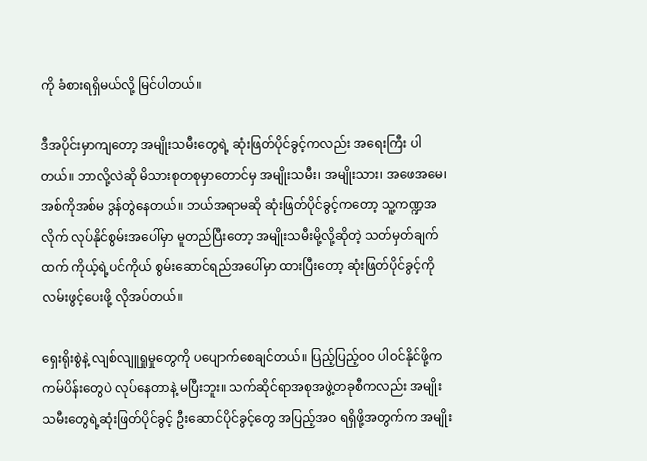ကို ခံစားရရှိမယ်လို့ မြင်ပါတယ်။

ဒီအပိုင်းမှာကျတော့ အမျိုးသမီးတွေရဲ့ ဆုံးဖြတ်ပိုင်ခွင့်ကလည်း အရေးကြီး ပါတယ်။ ဘာလို့လဲဆို မိသားစုတစုမှာတောင်မှ အမျိုးသမီး၊ အမျိုးသား၊ အဖေအမေ၊ အစ်ကိုအစ်မ ဒွန်တွဲနေတယ်။ ဘယ်အရာမဆို ဆုံးဖြတ်ပိုင်ခွင့်ကတော့ သူ့ကဏ္ဍအလိုက် လုပ်နိုင်စွမ်းအပေါ်မှာ မူတည်ပြီးတော့ အမျိုးသမီးမို့လို့ဆိုတဲ့ သတ်မှတ်ချက်ထက် ကိုယ့်ရဲ့ပင်ကိုယ် စွမ်းဆောင်ရည်အပေါ်မှာ ထားပြီးတော့ ဆုံးဖြတ်ပိုင်ခွင့်ကို  လမ်းဖွင့်ပေးဖို့ လိုအပ်တယ်။

ရှေးရိုးစွဲနဲ့ လျစ်လျူရှုမှုတွေကို ပပျောက်စေချင်တယ်။ ပြည့်ပြည့်ဝဝ ပါဝင်နိုင်ဖို့က ကမ်ပိန်းတွေပဲ လုပ်နေတာနဲ့ မပြီးဘူး။ သက်ဆိုင်ရာအစုအဖွဲ့တခုစီကလည်း အမျိုးသမီးတွေရဲ့ဆုံးဖြတ်ပိုင်ခွင့် ဦးဆောင်ပိုင်ခွင့်တွေ အပြည့်အဝ ရရှိဖို့အတွက်က အမျိုး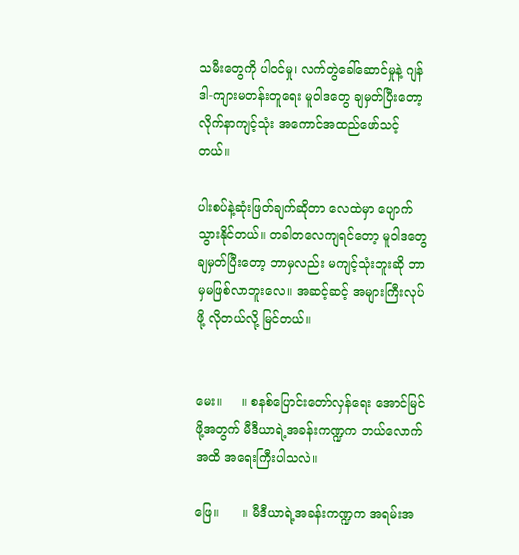သမီးတွေကို ပါဝင်မှု၊ လက်တွဲခေါ်ဆောင်မှုနဲ့ ဂျန်ဒါ-ကျားမတန်းတူ‌ရေး မူဝါဒတွေ ချမှတ်ပြီးတော့ လိုက်နာကျင့်သုံး အကောင်အထည်ဖော်သင့်တယ်။

ပါးစပ်နဲ့ဆုံးဖြတ်ချက်ဆိုတာ လေထဲမှာ ပျောက်သွားနိုင်တယ်။ တခါတလေကျရင်တော့ မူဝါဒတွေချမှတ်ပြီး‌တော့ ဘာမှလည်း မကျင့်သုံးဘူးဆို ဘာမှမဖြစ်လာဘူးလေ။ အဆင့်ဆင့် အများကြီးလုပ်ဖို့ လိုတယ်လို့ မြင်တယ်။


မေး။     ။ စနစ်ပြောင်းတော်လှန်ရေး အောင်မြင်ဖို့အတွက် မီဒီယာရဲ့အခန်းကဏ္ဍက ဘယ်လောက်အထိ အရေးကြီးပါသလဲ။

ဖြေ။      ။ မီဒီယာရဲ့အခန်းကဏ္ဍက အရမ်းအ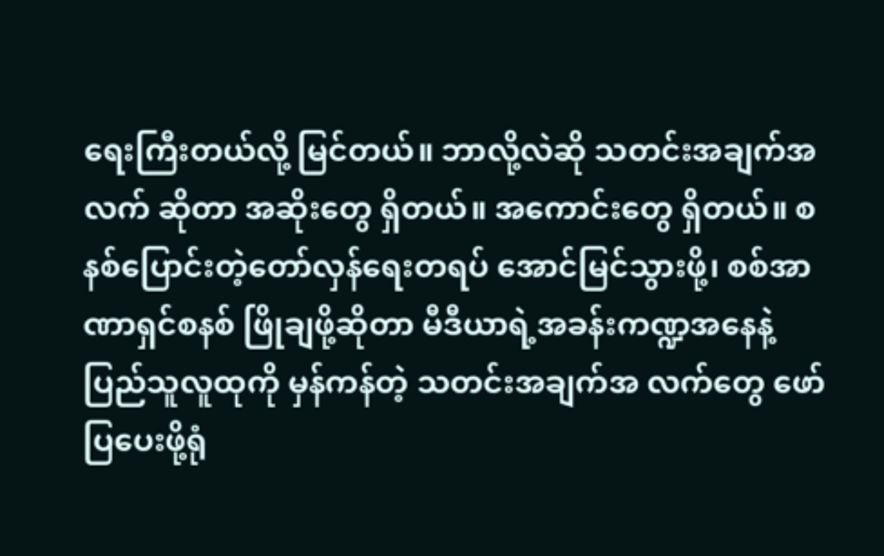ရေးကြီးတယ်လို့ မြင်တယ်။ ဘာလို့လဲဆို သတင်းအချက်အလက် ဆိုတာ အဆိုးတွေ ရှိတယ်။ အကောင်းတွေ ရှိတယ်။ စနစ်ပြောင်းတဲ့တော်လှန်ရေးတရပ် ‌အောင်မြင်သွားဖို့၊ စစ်အာဏာရှင်စနစ် ဖြိုချဖို့ဆိုတာ မီဒီယာရဲ့အခန်းကဏ္ဍအနေနဲ့ ပြည်သူလူထုကို မှန်ကန်တဲ့ သတင်းအချက်အ လက်တွေ ဖော်ပြပေးဖို့ရုံ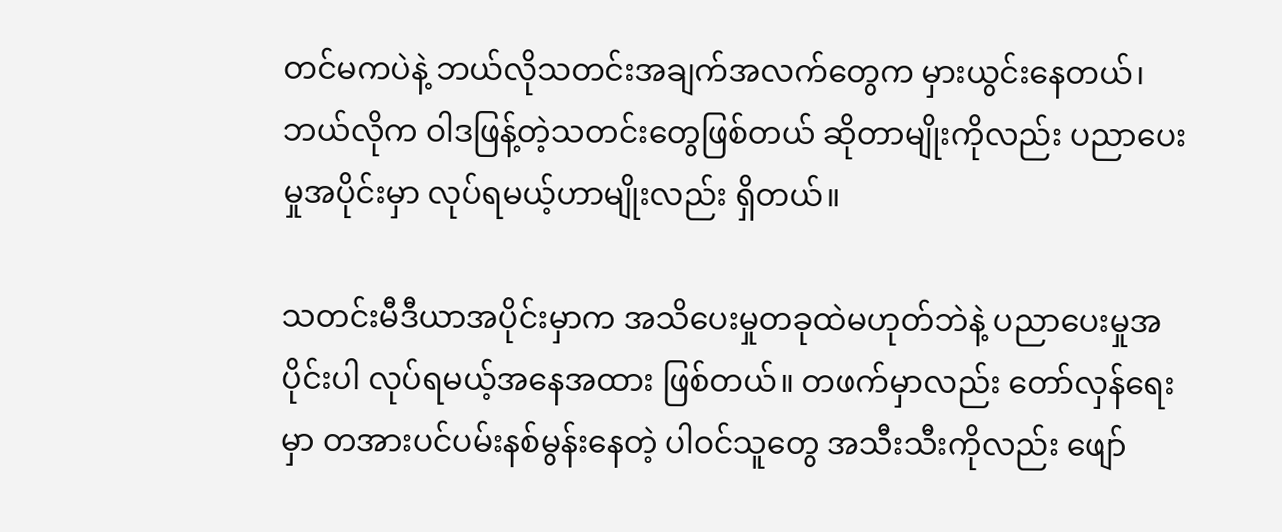တင်မကပဲနဲ့ ဘယ်လိုသတင်းအချက်အလက်တွေက မှားယွင်းနေတယ်၊ ဘယ်လိုက ဝါဒဖြန့်တဲ့သတင်းတွေဖြစ်တယ် ဆိုတာမျိုးကိုလည်း ပညာပေးမှုအပိုင်းမှာ လုပ်ရမယ့်ဟာမျိုးလည်း ရှိတယ်။

သတင်းမီဒီယာအပိုင်းမှာက အသိပေးမှုတခုထဲမဟုတ်ဘဲနဲ့ ပညာပေးမှုအပိုင်းပါ လုပ်ရမယ့်အနေအထား ဖြစ်တယ်။ တဖက်မှာလည်း တော်လှန်ရေးမှာ တအားပင်ပမ်းနစ်မွန်းနေတဲ့ ပါဝင်သူတွေ အသီးသီးကိုလည်း ဖျော်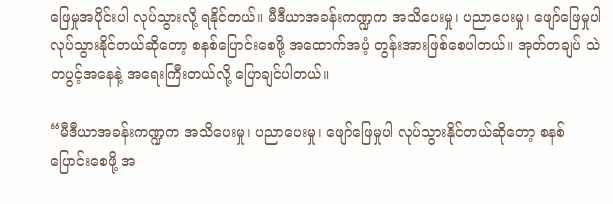ဖြေမှုအပိုင်းပါ လုပ်သွားလို့ ရနိုင်တယ်။ မီဒီယာအခန်းကဏ္ဍက အသိပေးမှု၊ ပညာပေးမှု၊ ဖျော်ဖြေမှုပါ လုပ်သွားနိုင်တယ်ဆိုတော့ စနစ်ပြောင်းစေဖို့ အထောက်အပံ့ တွန်းအားဖြစ်စေပါတယ်။ အုတ်တချပ် သဲတပွင့်အနေနဲ့ အရေးကြီးတယ်လို့ ပြောချင်ပါတယ်။

“မီဒီယာအခန်းကဏ္ဍက အသိပေးမှု၊ ပညာပေးမှု၊ ဖျော်ဖြေမှုပါ လုပ်သွားနိုင်တယ်ဆိုတော့ စနစ်ပြောင်းစေဖို့ အ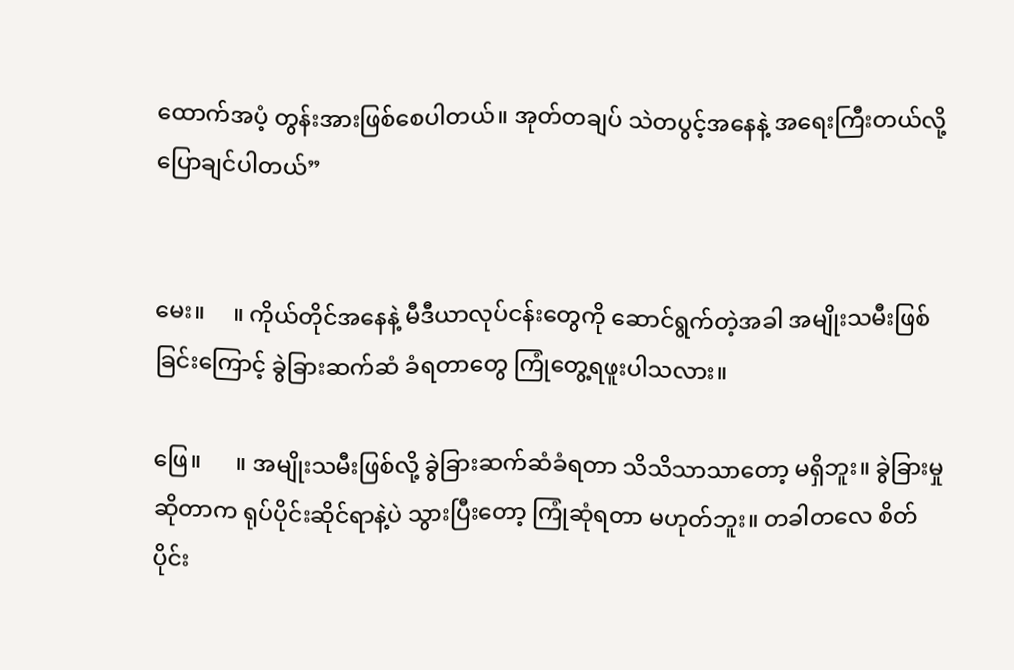ထောက်အပံ့ တွန်းအားဖြစ်စေပါတယ်။ အုတ်တချပ် သဲတပွင့်အနေနဲ့ အရေးကြီးတယ်လို့ ပြောချင်ပါတယ်”


မေး။     ။ ကိုယ်တိုင်အနေနဲ့ မီဒီယာလုပ်ငန်းတွေကို ဆောင်ရွက်တဲ့အခါ အမျိုးသမီးဖြစ်ခြင်းကြောင့် ခွဲခြားဆက်ဆံ ခံရတာတွေ ကြုံတွေ့ရဖူးပါသလား။

ဖြေ။      ။ အမျိုးသမီးဖြစ်လို့ ခွဲခြားဆက်ဆံခံရတာ သိသိသာသာတော့ မရှိဘူး။ ခွဲခြားမှုဆိုတာက ရုပ်ပိုင်းဆိုင်ရာနဲ့ပဲ သွားပြီးတော့ ကြုံဆုံရတာ မဟုတ်ဘူး။ တခါတလေ စိတ်ပိုင်း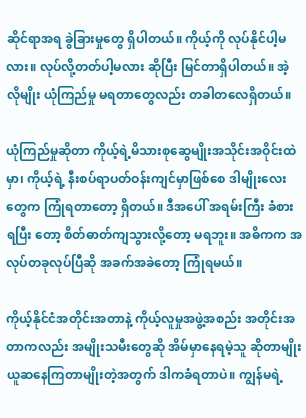ဆိုင်ရာအရ ခွဲခြားမှုတွေ ရှိပါတယ်။ ကိုယ့်ကို လုပ်နိုင်ပါ့မလား။ လုပ်လို့တတ်ပါ့မလား ဆိုပြီး မြင်တာရှိပါတယ်။ အဲ့လိုမျိုး ယုံကြည်မှု မရတာတွေလည်း တခါတလေရှိတယ်။

ယုံကြည်မှုဆိုတာ ကိုယ့်ရဲ့မိသားစုဆွေမျိုးအသိုင်းအဝိုင်းထဲမှာ၊ ကိုယ့်ရဲ့ နီးစပ်ရာပတ်ဝန်းကျင်မှာဖြစ်စေ ဒါမျိုးလေးတွေက ကြုံရတာတော့ ရှိတယ်။ ဒီအပေါ် အရမ်းကြီး ခံစားရပြီး တော့ စိတ်ဓာတ်ကျသွားလို့တော့ မရဘူး။ အဓိကက အလုပ်တခုလုပ်ပြီဆို အခက်အခဲတော့ ကြုံရမယ်။

ကိုယ့်နိုင်ငံအတိုင်းအတာနဲ့ ကိုယ့်လူမှုအဖွဲ့အစည်း အတိုင်းအတာကလည်း အမျိုးသမီးတွေဆို အိမ်မှာနေရမဲ့သူ ဆိုတာမျိုး ယူဆနေကြတာမျိုးတဲ့အတွက် ဒါကခံရတာပဲ။ ကျွန်မရဲ့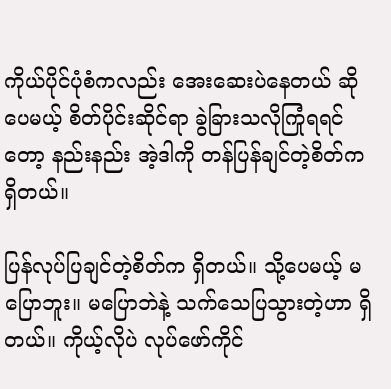ကိုယ်ပိုင်ပုံစံကလည်း ‌အေးဆေးပဲနေတယ် ဆိုပေမယ့် စိတ်ပိုင်းဆိုင်ရာ ခွဲခြားသလိုကြုံရရင်တော့ နည်းနည်း အဲ့ဒါကို တန်ပြန်ချင်တဲ့စိတ်က ရှိတယ်။

ပြန်လုပ်ပြချင်တဲ့စိတ်က ရှိတယ်။ သို့ပေမယ့် မပြောဘူး။ မပြောဘဲနဲ့ သက်သေပြသွားတဲ့ဟာ ရှိတယ်။ ကိုယ့်လိုပဲ လုပ်ဖော်ကိုင်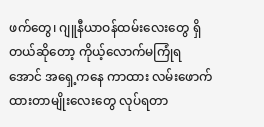ဖက်တွေ၊ ဂျူနီယာဝန်ထမ်းလေးတွေ ရှိတယ်ဆိုတော့ ကိုယ့်လောက်မကြုံရအောင် အရှေ့ကနေ ကာထား လမ်းဖောက်ထားတာမျိုးလေးတွေ လုပ်ရတာ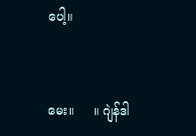ပေါ့။


မေး။     ။ ဂျဲန်ဒါ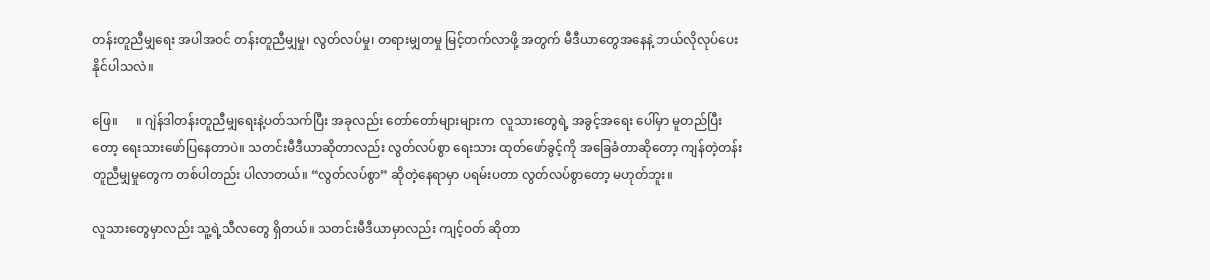တန်းတူညီမျှရေး အပါအဝင် တန်းတူညီမျှမှု၊ လွတ်လပ်မှု၊ တရားမျှတမှု မြင့်တက်လာဖို့ အတွက် မီဒီယာတွေအနေနဲ့ ဘယ်လိုလုပ်ပေးနိုင်ပါသလဲ။

ဖြေ။      ။ ဂျဲန်ဒါတန်းတူညီမျှရေးနဲ့ပတ်သက်ပြီး အခုလည်း တော်တော်များများက  လူသားတွေရဲ့ အခွင့်အရေး ပေါ်မှာ မူတည်ပြီးတော့ ရေးသားဖော်ပြနေတာပဲ။ သတင်းမီဒီယာဆိုတာလည်း လွတ်လပ်စွာ ရေးသား ထုတ်ဖော်ခွင့်ကို အခြေခံတာဆိုတော့ ကျန်တဲ့တန်းတူညီမျှမှုတွေက တစ်ပါတည်း ပါလာတယ်။ “လွတ်လပ်စွာ” ဆိုတဲ့နေရာမှာ ပရမ်းပတာ လွတ်လပ်စွာတော့ မဟုတ်ဘူး။

လူသားတွေမှာလည်း သူ့ရဲ့သီလတွေ ရှိတယ်။ သတင်းမီဒီယာမှာလည်း ကျင့်ဝတ် ဆိုတာ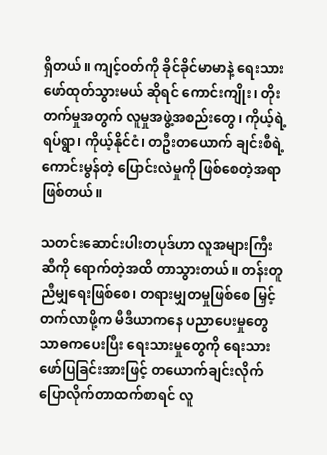ရှိတယ်။ ကျင့်ဝတ်ကို ခိုင်ခိုင်မာမာနဲ့ ရေးသားဖော်ထုတ်သွားမယ် ဆိုရင် ကောင်းကျိုး၊ တိုးတက်မှုအတွက် လူမှုအဖွဲ့အစည်းတွေ၊ ကိုယ့်ရဲ့ရပ်ရွာ၊ ကိုယ့်နိုင်ငံ၊ တဦးတယောက် ချင်းစီရဲ့ ကောင်းမွန်တဲ့ ပြောင်းလဲမှုကို ဖြစ်စေတဲ့အရာ ဖြစ်တယ်။

သတင်းဆောင်းပါးတပုဒ်ဟာ လူအများကြီးဆီကို ရောက်တဲ့အထိ တာသွားတယ်။ တန်းတူညီမျှရေးဖြစ်စေ၊ တရားမျှတမှုဖြစ်စေ မြှင့်တက်လာဖို့က မီဒီယာကနေ ပညာပေးမှုတွေ သာဓကပေးပြီး ရေးသားမှုတွေကို ရေးသားဖော်ပြခြင်းအားဖြင့် တယောက်ချင်းလိုက်ပြောလိုက်တာထက်စာရင် လူ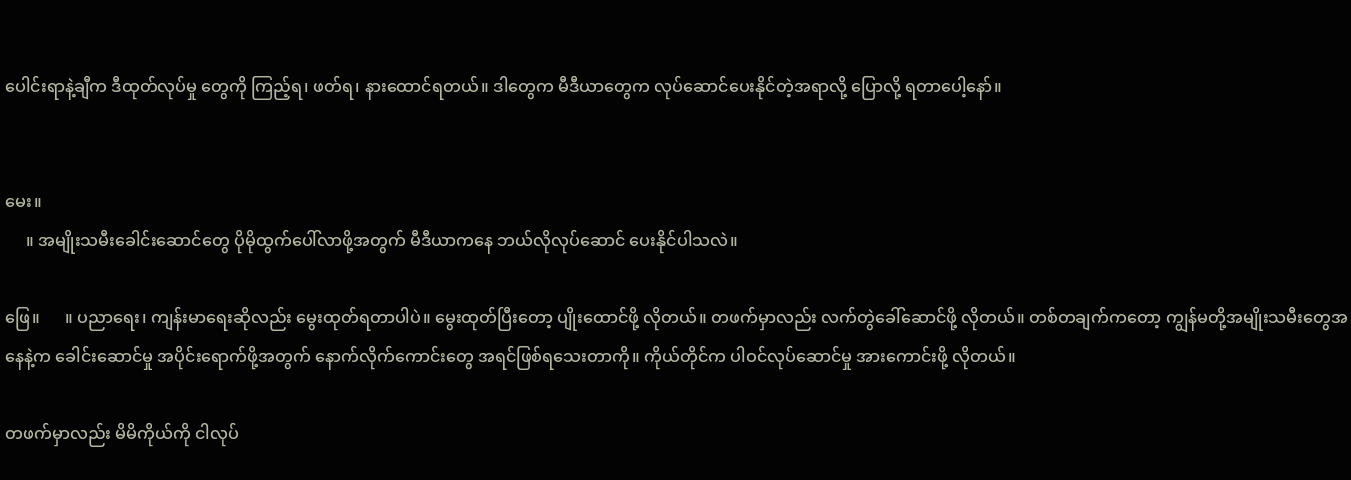ပေါင်းရာနဲ့ချီက ဒီထုတ်လုပ်မှု တွေကို ကြည့်ရ၊ ဖတ်ရ၊ နားထောင်ရတယ်။ ဒါတွေက မီဒီယာတွေက လုပ်ဆောင်ပေးနိုင်တဲ့အရာလို့ ပြောလို့ ရတာပေါ့‌နော်။


မေး။
     ။ အမျိုးသမီးခေါင်းဆောင်တွေ ပိုမိုထွက်ပေါ်လာဖို့အတွက် မီဒီယာကနေ ဘယ်လိုလုပ်ဆောင် ပေးနိုင်ပါသလဲ။

ဖြေ။      ။ ပညာရေး၊ ကျန်းမာရေးဆိုလည်း မွေးထုတ်ရတာပါပဲ။ မွေးထုတ်ပြီးတော့ ပျိုးထောင်ဖို့ လိုတယ်။ တဖက်မှာလည်း လက်တွဲ‌ခေါ်ဆောင်ဖို့ လိုတယ်။ တစ်တချက်ကတော့ ကျွန်မတို့အမျိုးသမီးတွေအနေနဲ့က ခေါင်းဆောင်မှု အပိုင်းရောက်ဖို့အတွက် နောက်လိုက်ကောင်းတွေ အရင်ဖြစ်ရသေးတာကို။ ကိုယ်တိုင်က ပါဝင်လုပ်ဆောင်မှု အားကောင်းဖို့ လိုတယ်။

တဖက်မှာလည်း မိမိကိုယ်ကို ငါလုပ်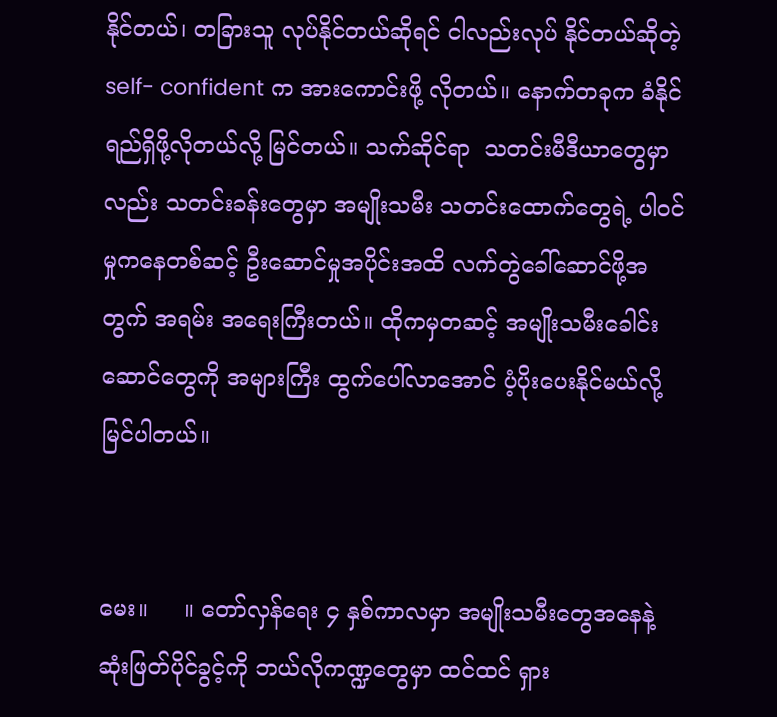နိုင်တယ်၊ တခြားသူ လုပ်နိုင်တယ်ဆိုရင် ငါလည်းလုပ် နိုင်တယ်ဆိုတဲ့ self- confident က အားကောင်းဖို့ လိုတယ်။ နောက်တခုက ခံနိုင်ရည်ရှိဖို့လိုတယ်လို့ မြင်တယ်။ သက်ဆိုင်ရာ  သတင်းမီဒီယာတွေမှာလည်း သတင်းခန်းတွေမှာ အမျိုးသမီး သတင်းထောက်တွေရဲ့ ပါဝင်မှုကနေတစ်ဆင့် ဦးဆောင်မှုအပိုင်းအထိ လက်တွဲခေါ်ဆောင်ဖို့အတွက် အရမ်း အရေးကြီးတယ်။ ထိုကမှတဆင့် အမျိုးသမီးခေါင်းဆောင်တွေကို အများကြီး ထွက်ပေါ်လာအောင် ပံ့ပိုးပေးနိုင်မယ်လို့ မြင်ပါတယ်။


မေး။     ။ တော်လှန်ရေး ၄ နှစ်ကာလမှာ အမျိုးသမီးတွေအနေနဲ့ ဆုံးဖြတ်ပိုင်ခွင့်ကို ဘယ်လိုကဏ္ဍတွေမှာ ထင်ထင် ရှား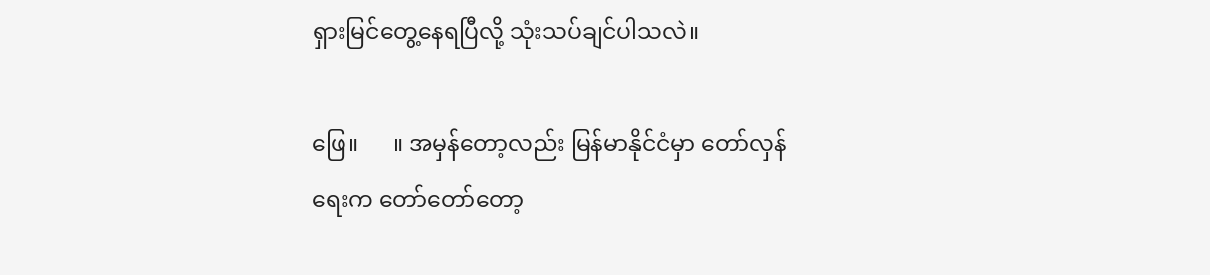ရှားမြင်တွေ့နေရပြီလို့ သုံးသပ်ချင်ပါသလဲ။

ဖြေ။      ။ အမှန်တော့လည်း မြန်မာနိုင်ငံမှာ တော်လှန်ရေးက တော်တော်တော့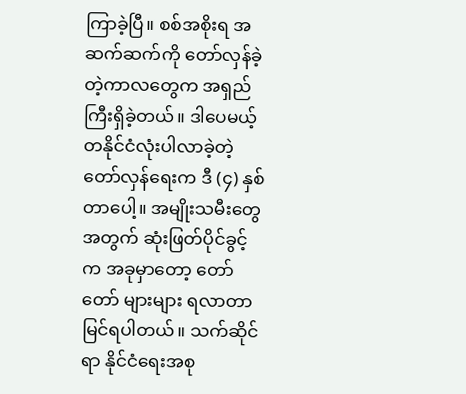ကြာခဲ့ပြီ။ စစ်အစိုးရ အဆက်ဆက်ကို‌ တော်လှန်ခဲ့တဲ့ကာလတွေက အရှည်ကြီးရှိခဲ့တယ်။ ဒါပေမယ့် တနိုင်ငံလုံးပါလာခဲ့တဲ့ တော်လှန်ရေးက ဒီ (၄) နှစ် တာပေါ့။ အမျိုးသမီးတွေအတွက် ဆုံးဖြတ်ပိုင်ခွင့်က အခုမှာတော့ တော်တော် များများ ရလာတာ မြင်ရပါတယ်။ သက်ဆိုင်ရာ နိုင်ငံရေးအစု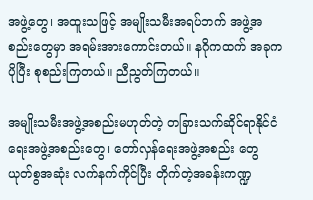အဖွဲ့တွေ၊ အထူးသဖြင့် အမျိုးသမီးအရပ်ဘက် အဖွဲ့အစည်းတွေမှာ အရမ်းအားကောင်းတယ်။ နဂိုကထက် အခုက ပိုပြီး စုစည်းကြတယ်။ ညီညွတ်ကြတယ်။

အမျိုးသမီးအဖွဲ့အစည်းမဟုတ်တဲ့ တခြားသက်ဆိုင်ရာနိုင်ငံရေးအဖွဲ့အစည်းတွေ၊ တော်လှန်ရေးအဖွဲ့အစည်း တွေ ယုတ်စွအဆုံး လက်နက်ကိုင်ပြီး တိုက်တဲ့အခန်းကဏ္ဍ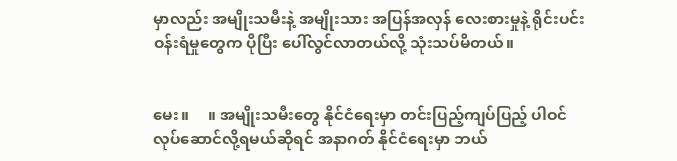မှာလည်း အမျိုးသမီးနဲ့ အမျိုးသား အပြန်အလှန် လေးစားမှုနဲ့ ရိုင်းပင်းဝန်းရံမှုတွေက ပိုပြီး ပေါ်လွင်လာတယ်လို့ သုံးသပ်မိတယ်။


မေး။     ။ အမျိုးသမီးတွေ နိုင်ငံရေးမှာ တင်းပြည့်ကျပ်ပြည့် ပါဝင်လုပ်ဆောင်လို့ရမယ်ဆိုရင် အနာဂတ် နိုင်ငံရေးမှာ ဘယ်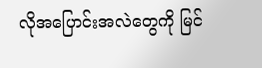လိုအပြောင်းအလဲတွေကို မြင်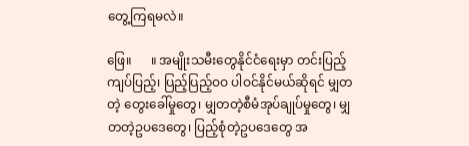တွေ့ကြရမလဲ။

ဖြေ။      ။ အမျိုးသမီးတွေနိုင်ငံရေးမှာ တင်းပြည့်ကျပ်ပြည့်၊ ပြည့်ပြည့်ဝဝ ပါဝင်နိုင်မယ်ဆိုရင် မျှတတဲ့ တွေးခေါ်မှုတွေ၊ မျှတတဲ့စီမံအုပ်ချုပ်မှုတွေ၊ မျှတတဲ့ဥပဒေတွေ၊ ပြည့်စုံတဲ့ဥပဒေတွေ အ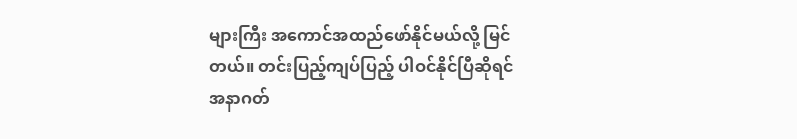များကြီး အကောင်အထည်ဖော်နိုင်မယ်လို့ မြင်တယ်။ တင်းပြည့်ကျပ်ပြည့် ပါဝင်နိုင်ပြီဆိုရင် အနာဂတ်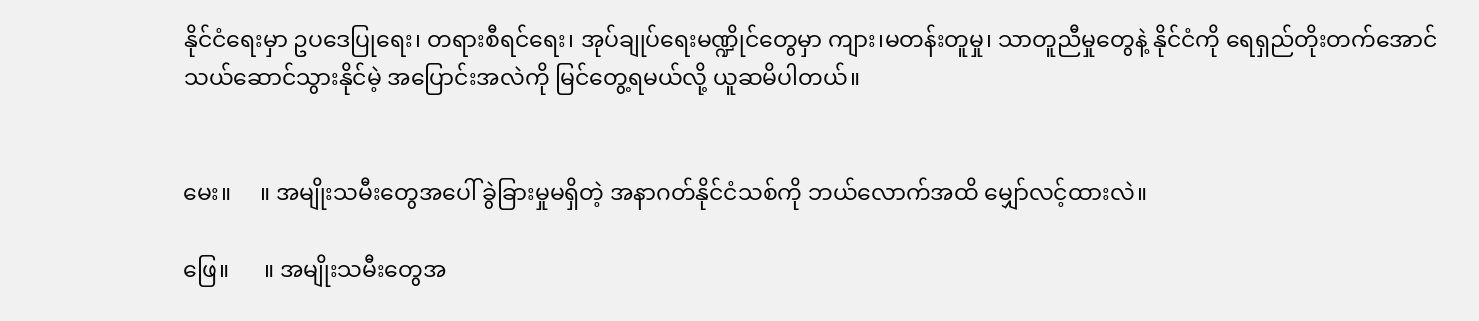နိုင်ငံရေးမှာ ဥပဒေပြုရေး၊ တရားစီရင်ရေး၊ အုပ်ချုပ်ရေးမဏ္ဍိုင်တွေမှာ ကျား၊မတန်းတူမှု၊ သာတူညီမှုတွေနဲ့ နိုင်ငံကို ရေရှည်တိုးတက်အောင် သယ်ဆောင်သွားနိုင်မဲ့ အပြောင်းအလဲကို မြင်တွေ့ရမယ်လို့ ယူဆမိပါတယ်။


မေး။     ။ အမျိုးသမီးတွေအပေါ် ခွဲခြားမှုမရှိတဲ့ အနာဂတ်နိုင်ငံသစ်ကို ဘယ်လောက်အထိ မျှော်လင့်ထားလဲ။

ဖြေ။      ။ အမျိုးသမီးတွေအ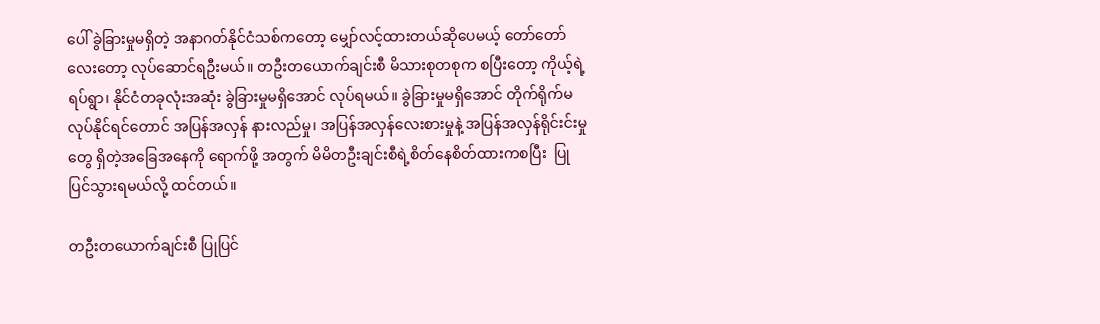ပေါ် ခွဲခြားမှုမရှိတဲ့ အနာဂတ်နိုင်ငံသစ်ကတော့ မျှော်လင့်ထားတယ်ဆိုပေမယ့် တော်တော်လေးတော့ လုပ်ဆောင်ရဦးမယ်။ တဦးတယောက်ချင်းစီ မိသားစုတစုက စပြီးတော့ ကိုယ့်ရဲ့ရပ်ရွာ၊ နိုင်ငံတခုလုံးအဆုံး ခွဲခြားမှုမရှိအောင် လုပ်ရမယ်။ ခွဲခြားမှုမရှိအောင် တိုက်ရိုက်မလုပ်နိုင်ရင်တောင် အပြန်အလှန် နားလည်မှု၊ အပြန်အလှန်လေးစားမှုနဲ့ အပြန်အလှန်ရိုင်းင်းမှုတွေ ရှိတဲ့အခြေအနေကို ရောက်ဖို့ အတွက် မိမိတဦးချင်းစီရဲ့စိတ်နေစိတ်ထားကစပြီး  ပြုပြင်သွားရမယ်လို့ ထင်တယ်။

တဦးတယောက်ချင်းစီ ပြုပြင်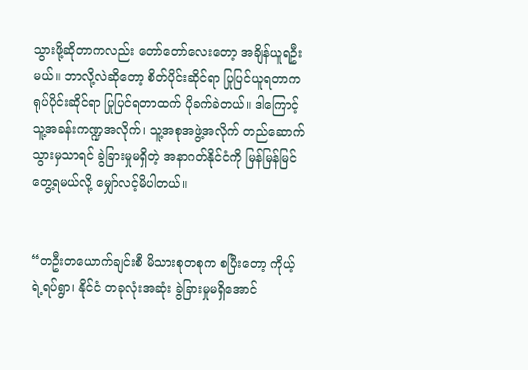သွားဖို့ဆိုတာကလည်း တော်တော်လေးတော့ အချိန်ယူရဦးမယ်။ ဘာလို့လဲဆိုတော့ စိတ်ပိုင်းဆိုင်ရာ ပြုပြင်ယူရတာက ရုပ်ပိုင်းဆိုင်ရာ ပြုပြင်ရတာထက် ပိုခက်ခဲတယ်။ ဒါကြောင့် သူ့အခန်းကဏ္ဍအလိုက်၊ သူ့အစုအဖွဲ့အလိုက် တည်ဆောက်သွားမှသာရင် ခွဲခြားမှုမရှိတဲ့ အနာဂတ်နိုင်ငံကို မြန်မြန်မြင်တွေ့ရမယ်လို့ မျှော်လင့်မိပါတယ်။


“တဦးတယောက်ချင်းစီ မိသားစုတစုက စပြီးတော့ ကိုယ့်ရဲ့ရပ်ရွာ၊ နိုင်ငံ တခုလုံးအဆုံး ခွဲခြားမှုမရှိအောင်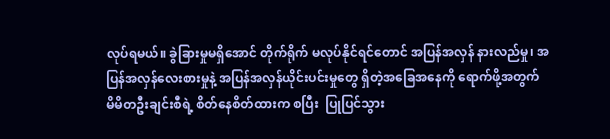လုပ်ရမယ်။ ခွဲခြားမှုမရှိအောင် တိုက်ရိုက် မလုပ်နိုင်ရင်တောင် အပြန်အလှန် နားလည်မှု၊ အပြန်အလှန်လေးစားမှုနဲ့ အပြန်အလှန်ယိုင်းပင်းမှုတွေ ရှိတဲ့အခြေအနေကို ရောက်ဖို့အတွက် မိမိတဦးချင်းစီရဲ့ စိတ်နေစိတ်ထားက စပြီး  ပြုပြင်သွား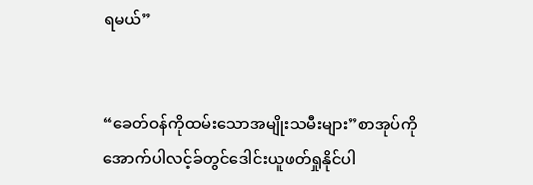ရမယ်”


“ခေတ်ဝန်ကိုထမ်းသောအမျိုးသမီးများ”စာအုပ်ကိုအောက်ပါလင့်ခ်တွင်ဒေါင်းယူဖတ်ရှုနိုင်ပါ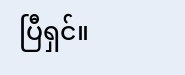ပြီရှင်။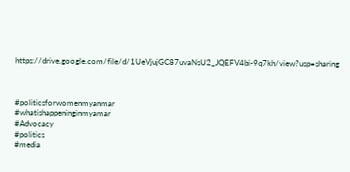https://drive.google.com/file/d/1UeVjujGC87uvaNsU2_JQEFV4bi-9q7kh/view?usp=sharing



#politicsforwomenmyanmar
#whatishappeninginmyamar
#Advocacy
#politics
#media